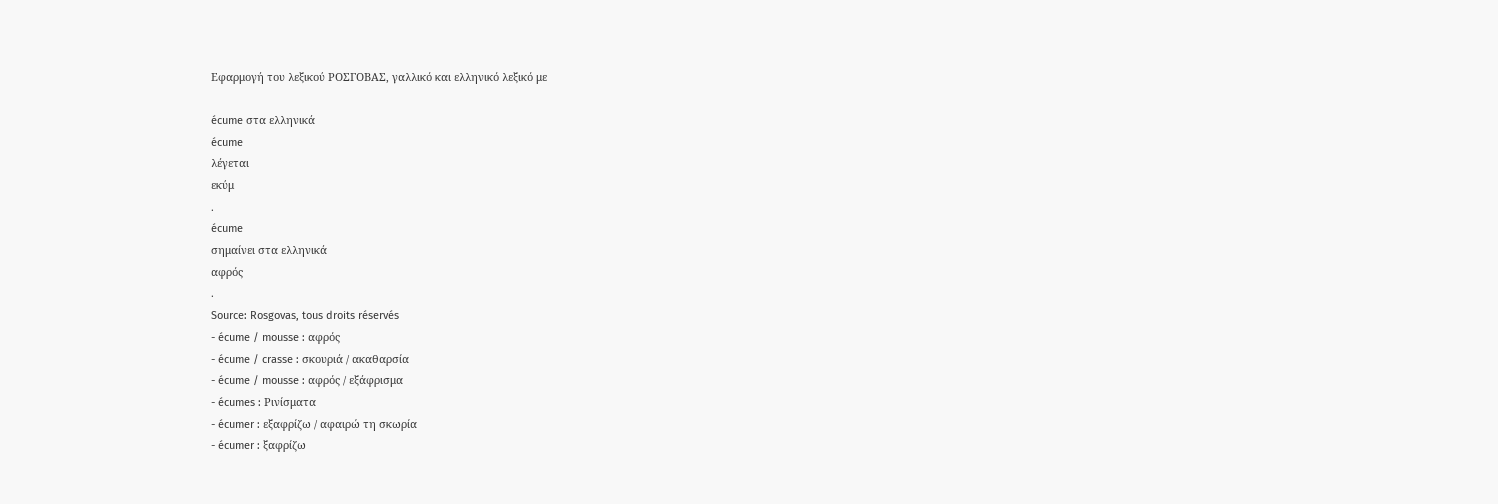Εφαρμογή του λεξικού ΡΟΣΓΟΒΑΣ, γαλλικό και ελληνικό λεξικό με

écume στα ελληνικά
écume
λέγεται
εκύμ
.
écume
σημαίνει στα ελληνικά
αφρός
.
Source: Rosgovas, tous droits réservés
- écume / mousse : αφρός
- écume / crasse : σκουριά / ακαθαρσία
- écume / mousse : αφρός / εξάφρισμα
- écumes : Ρινίσματα
- écumer : εξαφρίζω / αφαιρώ τη σκωρία
- écumer : ξαφρίζω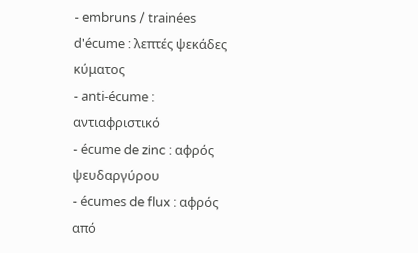- embruns / trainées d'écume : λεπτές ψεκάδες κύματος
- anti-écume : αντιαφριστικό
- écume de zinc : αφρός ψευδαργύρου
- écumes de flux : αφρός από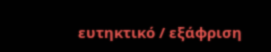ευτηκτικό / εξάφριση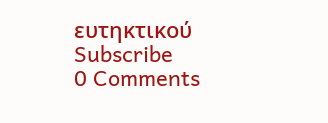ευτηκτικού
Subscribe
0 Comments